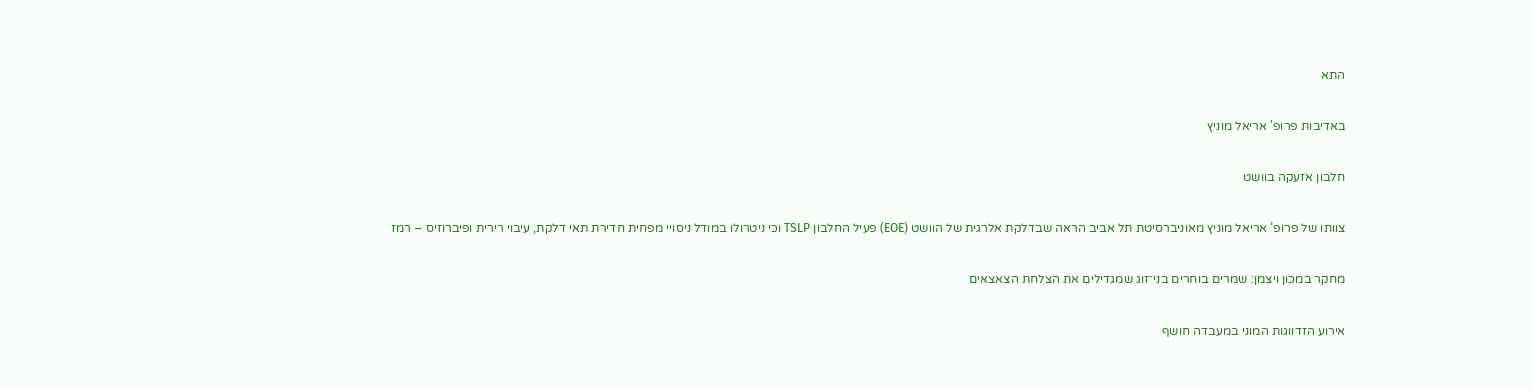התא

באדיבות פרופ' אריאל מוניץ

חלבון אזעקה בוושט

צוותו של פרופ’ אריאל מוניץ מאוניברסיטת תל אביב הראה שבדלקת אלרגית של הוושט (EOE) פעיל החלבון TSLP וכי ניטרולו במודל ניסויי מפחית חדירת תאי דלקת, עיבוי רירית ופיברוזיס – רמז

מחקר במכון ויצמן: שמרים בוחרים בני־זוג שמגדילים את הצלחת הצאצאים

אירוע הזדווגות המוני במעבדה חושף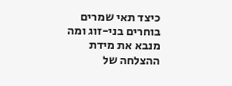כיצד תאי שמרים בוחרים בני-זוג ומה מנבא את מידת ההצלחה של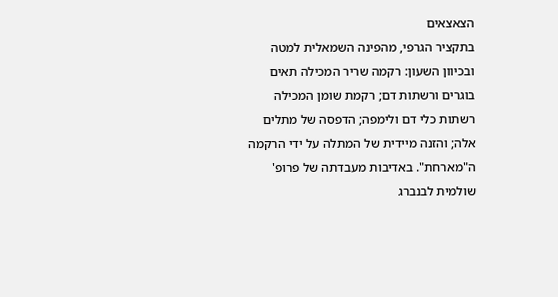הצאצאים
בתקציר הגרפי, מהפינה השמאלית למטה ובכיוון השעון: רקמה שריר המכילה תאים בוגרים ורשתות דם; רקמת שומן המכילה רשתות כלי דם ולימפה; הדפסה של מתלים אלה; והזנה מיידית של המתלה על ידי הרקמה ה"מארחת". באדיבות מעבדתה של פרופ' שולמית לבנברג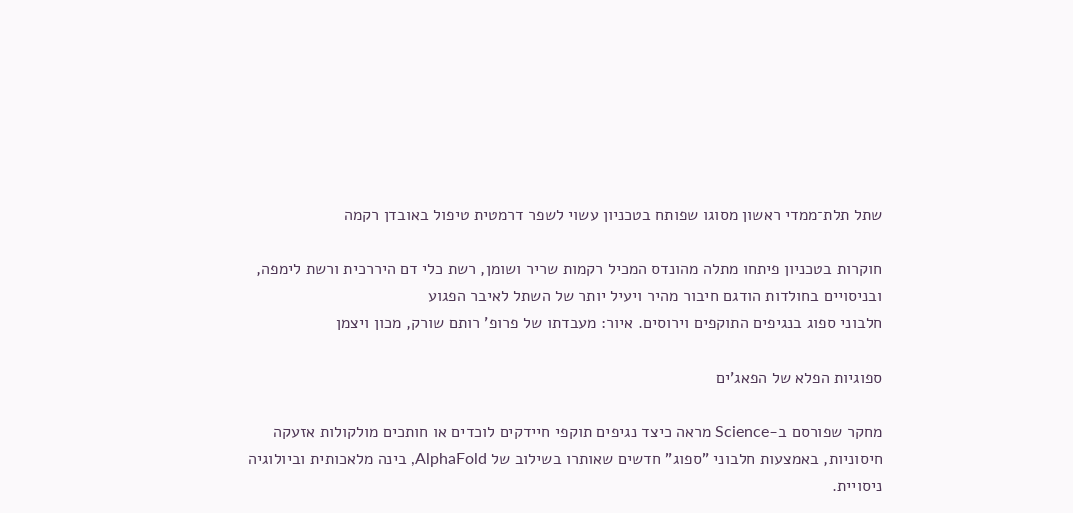שתל תלת־ממדי ראשון מסוגו שפותח בטכניון עשוי לשפר דרמטית טיפול באובדן רקמה

חוקרות בטכניון פיתחו מתלה מהונדס המכיל רקמות שריר ושומן, רשת כלי דם היררכית ורשת לימפה, ובניסויים בחולדות הודגם חיבור מהיר ויעיל יותר של השתל לאיבר הפגוע
חלבוני ספוג בנגיפים התוקפים וירוסים. איור: מעבדתו של פרופ' רותם שורק, מכון ויצמן

ספוגיות הפלא של הפאג'ים

מחקר שפורסם ב-Science מראה כיצד נגיפים תוקפי חיידקים לוכדים או חותכים מולקולות אזעקה חיסוניות, באמצעות חלבוני "ספוג" חדשים שאותרו בשילוב של AlphaFold, בינה מלאכותית וביולוגיה ניסויית.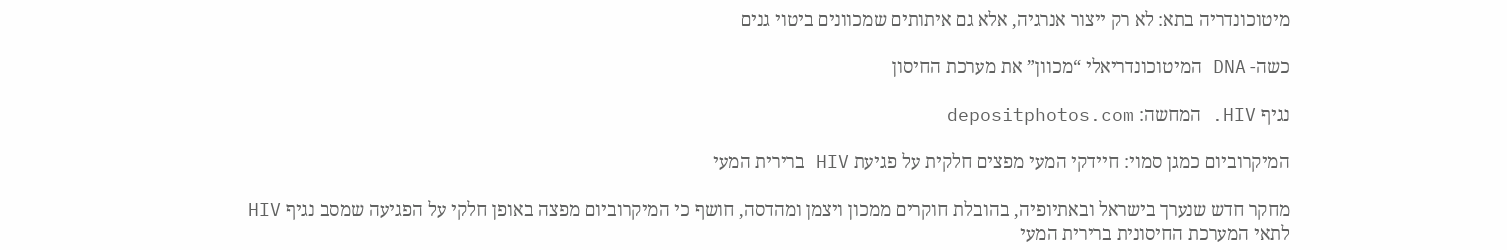מיטוכונדריה בתא: לא רק ייצור אנרגיה, אלא גם איתותים שמכוונים ביטוי גנים

כשה- DNA המיטוכונדריאלי “מכוון” את מערכת החיסון

נגיף HIV. המחשה: depositphotos.com

המיקרוביום כמגן סמוי: חיידקי המעי מפצים חלקית על פגיעת HIV ברירית המעי

מחקר חדש שנערך בישראל ובאתיופיה, בהובלת חוקרים ממכון ויצמן ומהדסה, חושף כי המיקרוביום מפצה באופן חלקי על הפגיעה שמסב נגיף HIV לתאי המערכת החיסונית ברירית המעי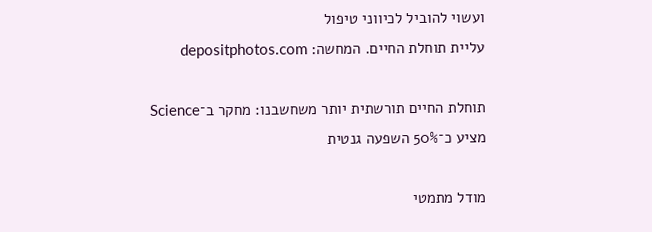ועשוי להוביל לכיווני טיפול
עליית תוחלת החיים. המחשה: depositphotos.com

תוחלת החיים תורשתית יותר משחשבנו: מחקר ב־Science מציע כ־50% השפעה גנטית

מודל מתמטי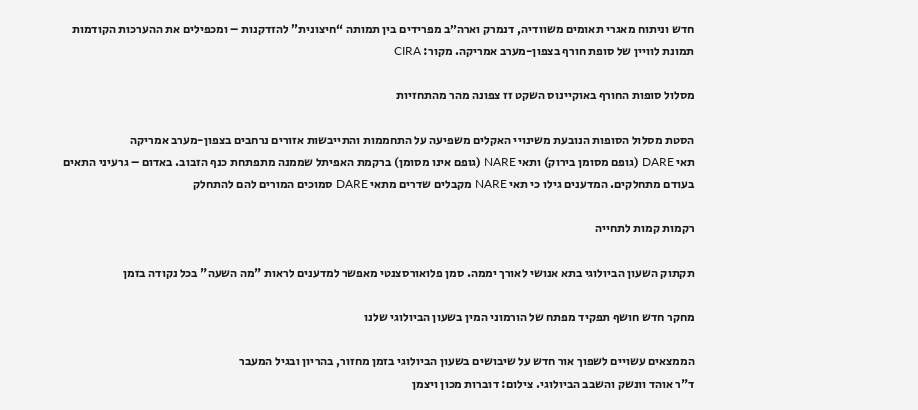חדש וניתוח מאגרי תאומים משוודיה, דנמרק וארה״ב מפרידים בין תמותה “חיצונית” להזדקנות – ומכפילים את ההערכות הקודמות
תמונת לוויין של סופת חורף בצפון-מערב אמריקה. מקור: CIRA

מסלול סופות החורף באוקיינוס השקט זז צפונה מהר מהתחזיות

הסטת מסלול הסופות הנובעת משינויי האקלים משפיעה על התחממות והתייבשות אזורים נרחבים בצפון-מערב אמריקה
תאי DARE (גופם מסומן בירוק) ותאי NARE (גופם אינו מסומן) ברקמת האפיתל שממנה מתפתחת כנף הזבוב. באדום – גרעיני התאים בעודם מתחלקים. המדענים גילו כי תאי NARE מקבלים שדרים מתאי DARE סמוכים המורים להם להתחלק

רקמות קמות לתחייה

תקתוק השעון הביולוגי בתא אנושי לאורך יממה. סמן פלואורסצנטי מאפשר למדענים לראות "מה השעה" בכל נקודה בזמן

מחקר חדש חושף תפקיד מפתח של הורמוני המין בשעון הביולוגי שלנו

הממצאים עשויים לשפוך אור חדש על שיבושים בשעון הביולוגי בזמן מחזור, בהריון ובגיל המעבר
ד"ר אוהד וונשק והשבב הביולוגי. צילום: דוברות מכון ויצמן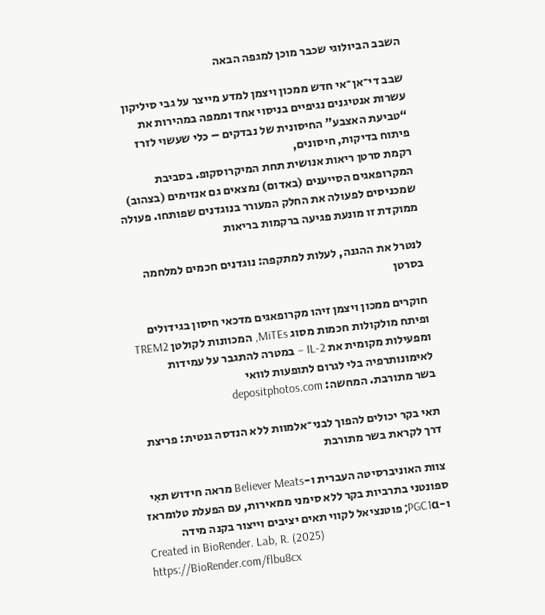השבב הביולוגי שכבר מוכן למגפה הבאה

שבב די־אן־אי חדש ממכון ויצמן למדע מייצר על גבי סיליקון עשרות אנטיגנים נגיפיים בניסוי אחד וממפה במהירות את “טביעת האצבע” החיסונית של נבדקים – כלי שעשוי לזרז פיתוח בדיקות, חיסונים,
רקמת סרטן ריאות אנושית תחת המיקרוסקופ. בסביבת המקרופאגים הסייענים (באדום) נמצאים גם אנזימים (בצהוב) שמכניסים לפעולה את החלק המעורר בנוגדנים שפותחו. פעולה ממוקדת זו מונעת פגיעה ברקמות בריאות

לנטרל את ההגנה, לעלות למתקפה: נוגדנים חכמים למלחמה בסרטן

חוקרים ממכון ויצמן זיהו מקרופאגים מדכאי חיסון בגידולים ופיתח מולקולות חכמות מסוג MiTEs, המכוונות לקולטן TREM2 ומפעילות מקומית את IL-2 – במטרה להתגבר על עמידות לאימונותרפיה בלי לגרום לתופעות לוואי
בשר מתורבת. המחשה: depositphotos.com

תאי בקר יכולים להפוך לבני־אלמוות ללא הנדסה גנטית: פריצת דרך לקראת בשר מתורבת

צוות האוניברסיטה העברית ו-Believer Meats מראה חידוש תאִי ספונטני בתרביות בקר ללא סימני ממאירות, עם הפעלת טלומראז ו-PGC1α; פוטנציאל לקווי תאים יציבים וייצור בקנה מידה
Created in BioRender. Lab, R. (2025) https://BioRender.com/flbu8cx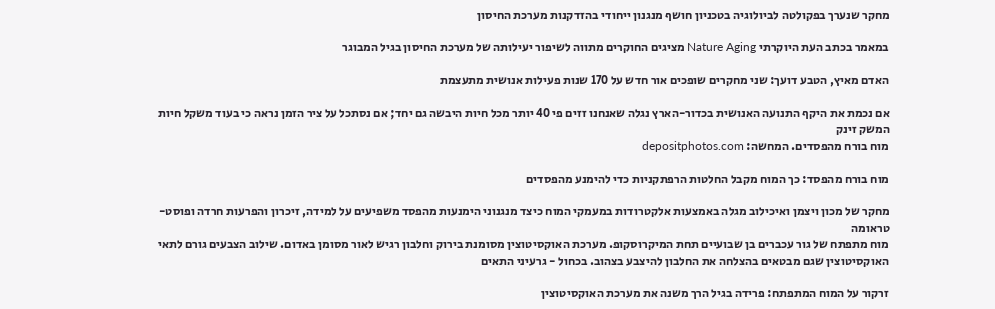מחקר שנערך בפקולטה לביולוגיה בטכניון חושף מנגנון ייחודי בהזדקנות מערכת החיסון

במאמר בכתב העת היוקרתי Nature Aging מציגים החוקרים מתווה לשיפור יעילותה של מערכת החיסון בגיל המבוגר

האדם מאיץ, הטבע דועך: שני מחקרים שופכים אור חדש על 170 שנות פעילות אנושית מתעצמת

אם נכמת את היקף התנועה האנושית בכדור-הארץ נגלה שאנחנו זזים פי 40 יותר מכל חיות היבשה גם יחד; אם נסתכל על ציר הזמן נראה כי בעוד משקל חיות המשק זינק
מוח בורח מהפסדים. המחשה: depositphotos.com

מוח בורח מהפסד: כך המוח מקבל החלטות הרפתקניות כדי להימנע מהפסדים

מחקר של מכון ויצמן ואיכילוב מגלה באמצעות אלקטרודות במעמקי המוח כיצד מנגנוני הימנעות מהפסד משפיעים על למידה, זיכרון והפרעות חרדה ופוסט-טראומה
מוח מתפתח של גור עכברים בן שבועיים תחת המיקרוסקופ. מערכת האוקסיטוצין מסומנת בירוק וחלבון רגיש לאור מסומן באדום. שילוב הצבעים גורם לתאי האוקסיטוצין שגם מבטאים בהצלחה את החלבון להיצבע בצהוב. בכחול - גרעיני התאים

זרקור על המוח המתפתח: פרידה בגיל הרך משנה את מערכת האוקסיטוצין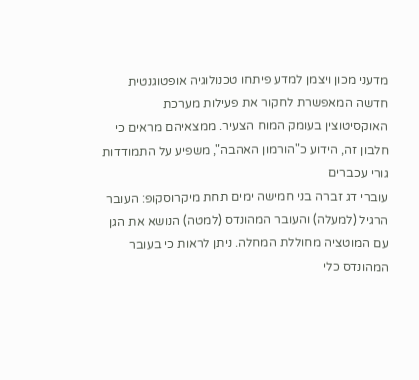מדעני מכון ויצמן למדע פיתחו טכנולוגיה אופטוגנטית חדשה המאפשרת לחקור את פעילות מערכת האוקסיטוצין בעומק המוח הצעיר. ממצאיהם מראים כי חלבון זה, הידוע כ"הורמון האהבה", משפיע על התמודדות גורי עכברים
עוברי דג זברה בני חמישה ימים תחת מיקרוסקופ: העובר הרגיל (למעלה) והעובר המהונדס (למטה) הנושא את הגן עם המוטציה מחוללת המחלה. ניתן לראות כי בעובר המהונדס כלי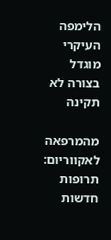הלימפה העיקרי מוגדל בצורה לא תקינה

מהמרפאה לאקווריום: תרופות חדשות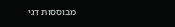מבוססות דגי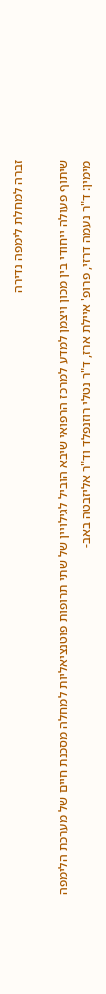זברה למחלת לימפה נדירה

שיתוף פעולה ייחודי בין מכון ויצמן למדע למרכז הרפואי שיבא הוביל לגילויין של שתי תרופות פוטנציאליות למחלה מסכנת חיים של מערכת הלימפה
מימין: ד"ר נעמה דרזי, פרופ' איילת ארז, ד"ר נטלי רוזנפלד וד"ר אליזבטה באב-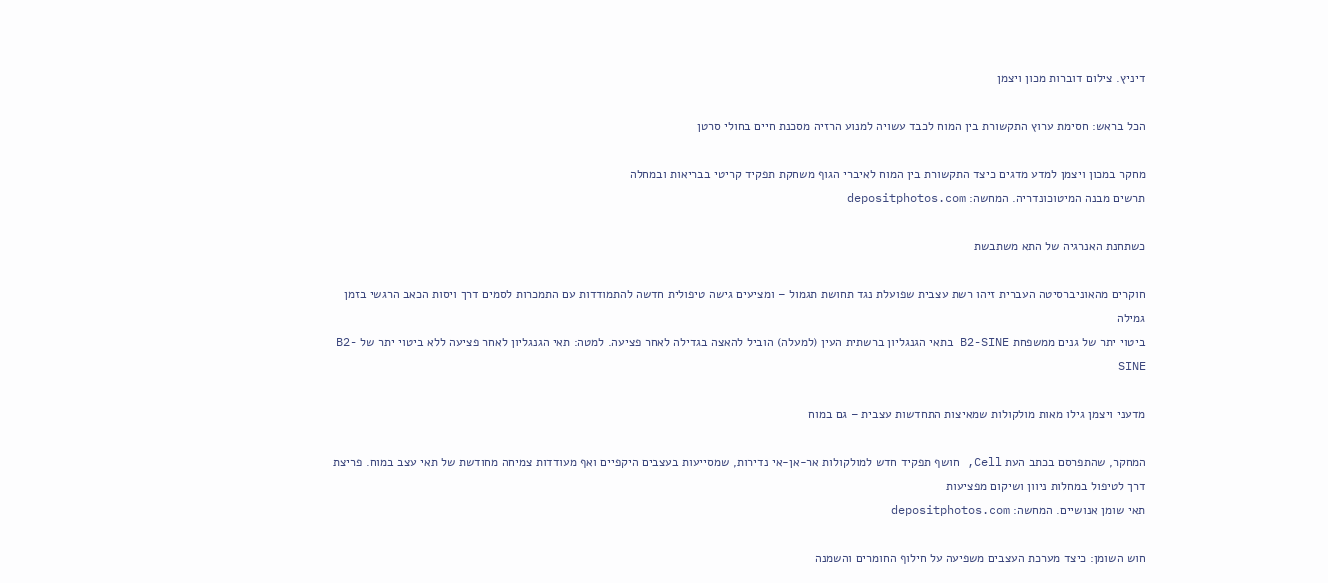דיניץ. צילום דוברות מכון ויצמן

הכל בראש: חסימת ערוץ התקשורת בין המוח לכבד עשויה למנוע הרזיה מסכנת חיים בחולי סרטן

מחקר במכון ויצמן למדע מדגים כיצד התקשורת בין המוח לאיברי הגוף משחקת תפקיד קריטי בבריאות ובמחלה
תרשים מבנה המיטוכונדריה. המחשה: depositphotos.com

כשתחנת האנרגיה של התא משתבשת

חוקרים מהאוניברסיטה העברית זיהו רשת עצבית שפועלת נגד תחושת תגמול – ומציעים גישה טיפולית חדשה להתמודדות עם התמכרות לסמים דרך ויסות הכאב הרגשי בזמן גמילה
ביטוי יתר של גנים ממשפחת B2-SINE בתאי הגנגליון ברשתית העין (למעלה) הוביל להאצה בגדילה לאחר פציעה. למטה: תאי הגנגליון לאחר פציעה ללא ביטוי יתר של B2-SINE

מדעני ויצמן גילו מאות מולקולות שמאיצות התחדשות עצבית – גם במוח

המחקר, שהתפרסם בכתב העת Cell, חושף תפקיד חדש למולקולות אר-אן-אי נדירות, שמסייעות בעצבים היקפיים ואף מעודדות צמיחה מחודשת של תאי עצב במוח. פריצת דרך לטיפול במחלות ניוון ושיקום מפציעות
תאי שומן אנושיים. המחשה: depositphotos.com

חוש השומן: כיצד מערכת העצבים משפיעה על חילוף החומרים והשמנה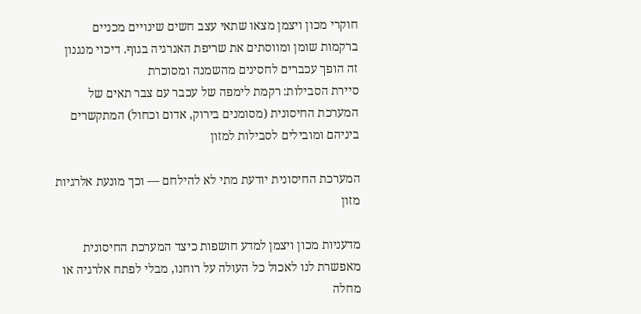חוקרי מכון ויצמן מצאו שתאי עצב חשים שינויים מכניים ברקמות שומן ומווסתים את שריפת האנרגיה בגוף. דיכוי מנגנון זה הופך עכברים לחסינים מהשמנה ומסוכרת
סיירת הסבילות: רקמת לימפה של עכבר עם צבר תאים של המערכת החיסונית (מסומנים בירוק, אדום וכחול) המתקשרים ביניהם ומובילים לסבילות למזון

המערכת החיסונית יודעת מתי לא להילחם — וכך מונעת אלרגיות מזון

מדעניות מכון ויצמן למדע חושפות כיצד המערכת החיסונית מאפשרת לנו לאכול כל העולה על רוחנו, מבלי לפתח אלרגיה או מחלה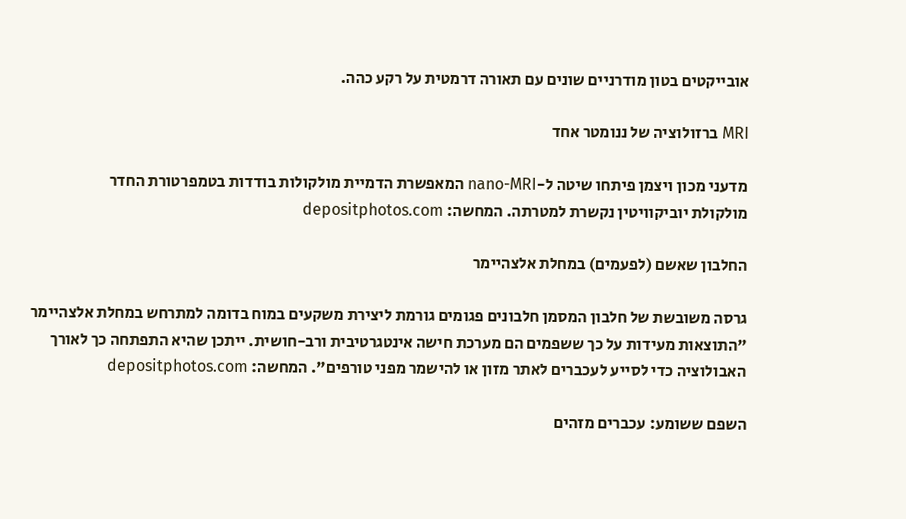אובייקטים בטון מודרניים שונים עם תאורה דרמטית על רקע כהה.

MRI ברזולוציה של ננומטר אחד

מדעני מכון ויצמן פיתחו שיטה ל-nano-MRI המאפשרת הדמיית מולקולות בודדות בטמפרטורת החדר
מולקולת יוביקוויטין נקשרת למטרתה. המחשה: depositphotos.com

החלבון שאשם (לפעמים) במחלת אלצהיימר

גרסה משובשת של חלבון המסמן חלבונים פגומים גורמת ליצירת משקעים במוח בדומה למתרחש במחלת אלצהיימר
"התוצאות מעידות על כך ששפמים הם מערכת חישה אינטגרטיבית ורב-חושית. ייתכן שהיא התפתחה כך לאורך האבולוציה כדי לסייע לעכברים לאתר מזון או להישמר מפני טורפים". המחשה: depositphotos.com

השפם ששומע: עכברים מזהים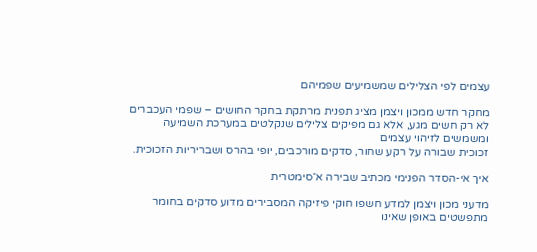עצמים לפי הצלילים שמשמיעים שפמיהם

מחקר חדש ממכון ויצמן מציג תפנית מרתקת בחקר החושים – שפמי העכברים לא רק חשים מגע, אלא גם מפיקים צלילים שנקלטים במערכת השמיעה ומשמשים לזיהוי עצמים
זכוכית שבורה על רקע שחור, סדקים מורכבים, יופי בהרס ושבריריות הזכוכית.

איך אי-הסדר הפנימי מכתיב שבירה א־סימטרית

מדעני מכון ויצמן למדע חשפו חוקי פיזיקה המסבירים מדוע סדקים בחומר מתפשטים באופן שאינו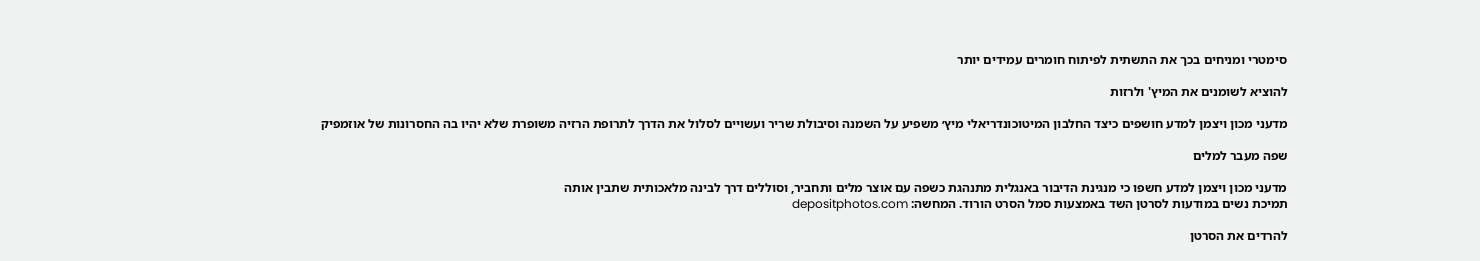סימטרי ומניחים בכך את התשתית לפיתוח חומרים עמידים יותר

להוציא לשומנים את המיץ' ולרזות

מדעני מכון ויצמן למדע חושפים כיצד החלבון המיטוכונדריאלי מיץ׳ משפיע על השמנה וסיבולת שריר ועשויים לסלול את הדרך לתרופת הרזיה משופרת שלא יהיו בה החסרונות של אוזמפיק

שפה מעבר למלים

מדעני מכון ויצמן למדע חשפו כי מנגינת הדיבור באנגלית מתנהגת כשפה עם אוצר מלים ותחביר, וסוללים דרך לבינה מלאכותית שתבין אותה
תמיכת נשים במודעות לסרטן השד באמצעות סמל הסרט הורוד. המחשה: depositphotos.com

להרדים את הסרטן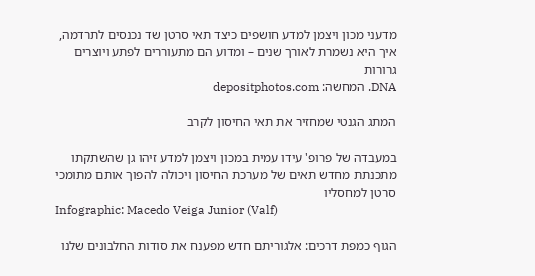מדעני מכון ויצמן למדע חושפים כיצד תאי סרטן שד נכנסים לתרדמה, איך היא נשמרת לאורך שנים – ומדוע הם מתעוררים לפתע ויוצרים גרורות
DNA. המחשה: depositphotos.com

המתג הגנטי שמחזיר את תאי החיסון לקרב

במעבדה של פרופ' עידו עמית במכון ויצמן למדע זיהו גן שהשתקתו מתכנתת מחדש תאים של מערכת החיסון ויכולה להפוך אותם מתומכי סרטן למחסליו
Infographic: Macedo Veiga Junior (Valf)

הגוף כמפת דרכים: אלגוריתם חדש מפענח את סודות החלבונים שלנו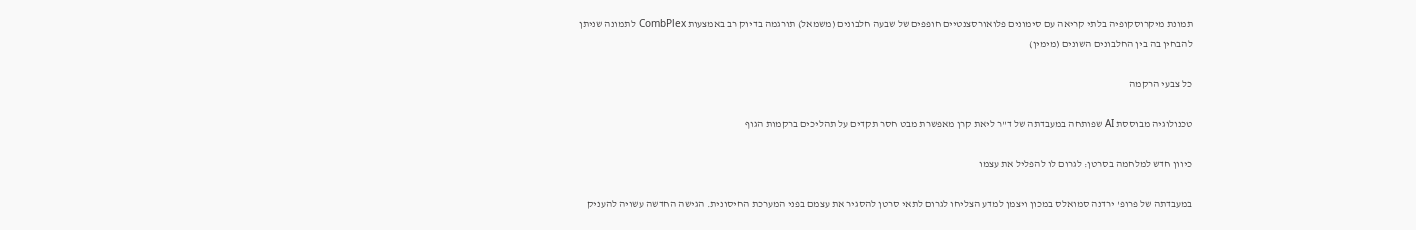תמונת מיקרוסקופיה בלתי קריאה עם סימונים פלואורסצנטיים חופפים של שבעה חלבונים (משמאל) תורגמה בדיוק רב באמצעות CombPlex לתמונה שניתן להבחין בה בין החלבונים השונים (מימין)

כל צבעי הרקמה

טכנולוגיה מבוססת AI שפותחה במעבדתה של ד"ר ליאת קרן מאפשרת מבט חסר תקדים על תהליכים ברקמות הגוף

כיוון חדש למלחמה בסרטן: לגרום לו להפליל את עצמו

במעבדתה של פרופ' ירדנה סמואלס במכון ויצמן למדע הצליחו לגרום לתאי סרטן להסגיר את עצמם בפני המערכת החיסונית. הגישה החדשה עשויה להעניק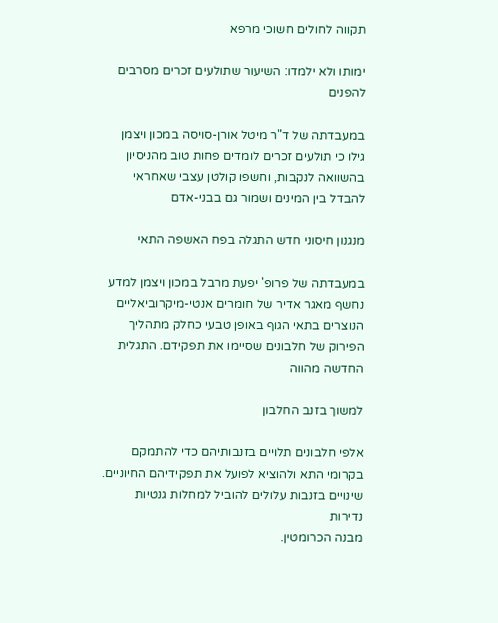תקווה לחולים חשוכי מרפא

ימותו ולא ילמדו: השיעור שתולעים זכרים מסרבים להפנים

במעבדתה של ד"ר מיטל אורן-סויסה במכון ויצמן גילו כי תולעים זכרים לומדים פחות טוב מהניסיון בהשוואה לנקבות, וחשפו קולטן עצבי שאחראי להבדל בין המינים ושמור גם בבני-אדם

מנגנון חיסוני חדש התגלה בפח האשפה התאי

במעבדתה של פרופ' יפעת מרבל במכון ויצמן למדע נחשף מאגר אדיר של חומרים אנטי-מיקרוביאליים הנוצרים בתאי הגוף באופן טבעי כחלק מתהליך הפירוק של חלבונים שסיימו את תפקידם. התגלית החדשה מהווה

למשוך בזנב החלבון

אלפי חלבונים תלויים בזנבותיהם כדי להתמקם בקרומי התא ולהוציא לפועל את תפקידיהם החיוניים. שינויים בזנבות עלולים להוביל למחלות גנטיות נדירות
מבנה הכרומטין.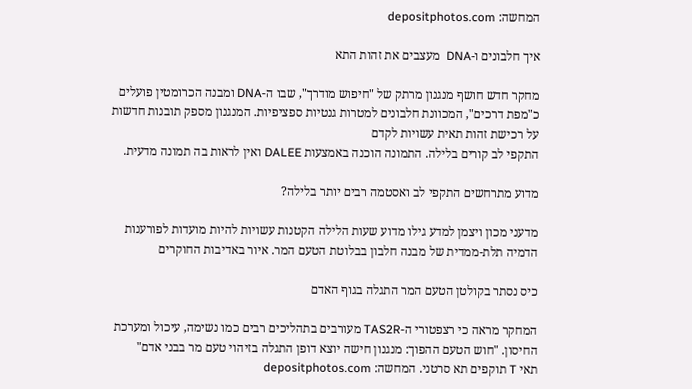המחשה: depositphotos.com

איך חלבונים ו-DNA  מעצבים את זהות התא

מחקר חדש חושף מנגנון מרתק של "חיפוש מודרך", שבו ה-DNA ומבנה הכרומטין פועלים כ"מפת דרכים", המכוונת חלבונים למטרות גנטיות ספציפיות. המנגנון מספק תובנות חדשות על רכישת זהות תאית עשויות לקדם
התקפי לב קורים בלילה. התמונה הוכנה באמצעות DALEE ואין לראות בה תמונה מדעית.

מדוע מתרחשים התקפי לב ואסטמה רבים יותר בלילה?

מדעני מכון ויצמן למדע גילו מדוע שעות הלילה הקטנות עשויות להיות מועדות לפורענות
הדמיה תלת-ממדית של מבנה חלבון בבלוטת הטעם המר. איור באדיבות החוקרים

כיס נסתר בקולטן הטעם המר התגלה בגוף האדם

המחקר מראה כי רצפטורי ה-TAS2R מעורבים בתהליכים רבים כמו נשימה, עיכול ומערכת החיסון. "חוש הטעם ההפוך: מנגנון חישה יוצא דופן התגלה בזיהוי טעם מר בבני אדם"
תאי T תוקפים תא סרטני. המחשה: depositphotos.com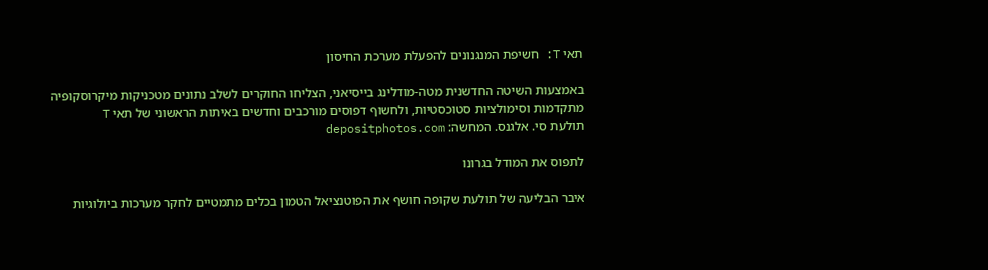תאי T: חשיפת המנגנונים להפעלת מערכת החיסון

באמצעות השיטה החדשנית מטה-מודלינג בייסיאני, הצליחו החוקרים לשלב נתונים מטכניקות מיקרוסקופיה מתקדמות וסימולציות סטוכסטיות, ולחשוף דפוסים מורכבים וחדשים באיתות הראשוני של תאי T
תולעת סי. אלגנס. המחשה: depositphotos.com

לתפוס את המודל בגרונו

איבר הבליעה של תולעת שקופה חושף את הפוטנציאל הטמון בכלים מתמטיים לחקר מערכות ביולוגיות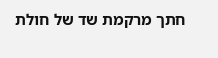חתך מרקמת שד של חולת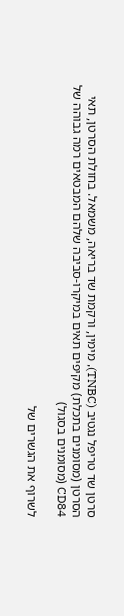סרטן שד טריפל נגטיב (TNBC), מימין, ורקמת שד בריאה, משמאל. בחולת הסרטן, תאי הסרטן (מסומנים בתכלת) מקיפים תאים במיקרו-סביבה שלהם המבטאים רמה גבוהה של CD84 (מסומנים בסגול)

לשרוף את הגשרים של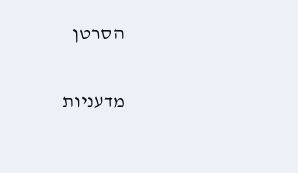הסרטן

מדעניות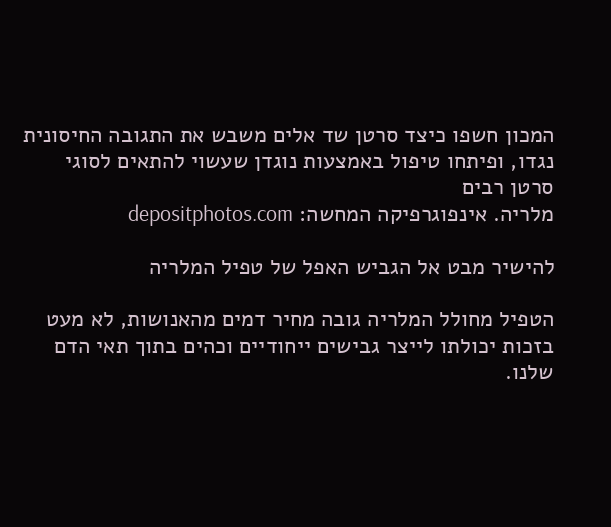המכון חשפו כיצד סרטן שד אלים משבש את התגובה החיסונית נגדו, ופיתחו טיפול באמצעות נוגדן שעשוי להתאים לסוגי סרטן רבים
מלריה. אינפוגרפיקה המחשה: depositphotos.com

להישיר מבט אל הגביש האפל של טפיל המלריה

הטפיל מחולל המלריה גובה מחיר דמים מהאנושות, לא מעט בזכות יכולתו לייצר גבישים ייחודיים וכהים בתוך תאי הדם שלנו.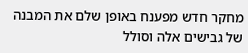מחקר חדש מפענח באופן שלם את המבנה של גבישים אלה וסולל